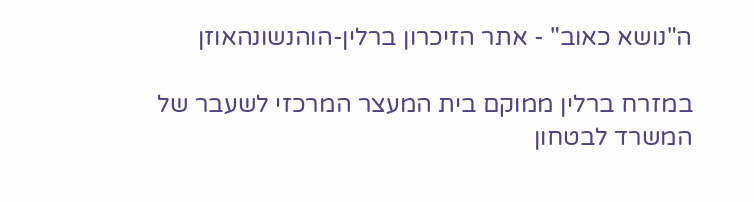ה"נושא כאוב" - אתר הזיכרון ברלין-הוהנשונהאוזן

במזרח ברלין ממוקם בית המעצר המרכזי לשעבר של המשרד לבטחון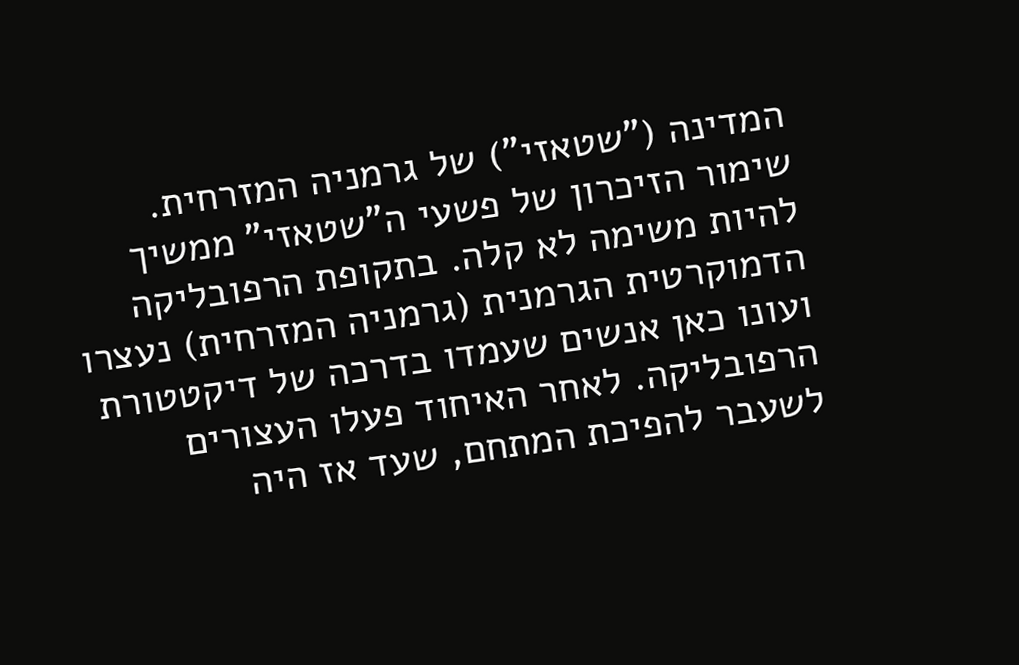המדינה ("שטאזי") של גרמניה המזרחית. שימור הזיכרון של פשעי ה"שטאזי" ממשיך להיות משימה לא קלה. בתקופת הרפובליקה הדמוקרטית הגרמנית (גרמניה המזרחית) נעצרו ועונו כאן אנשים שעמדו בדרכה של דיקטטורת הרפובליקה. לאחר האיחוד פעלו העצורים לשעבר להפיכת המתחם, שעד אז היה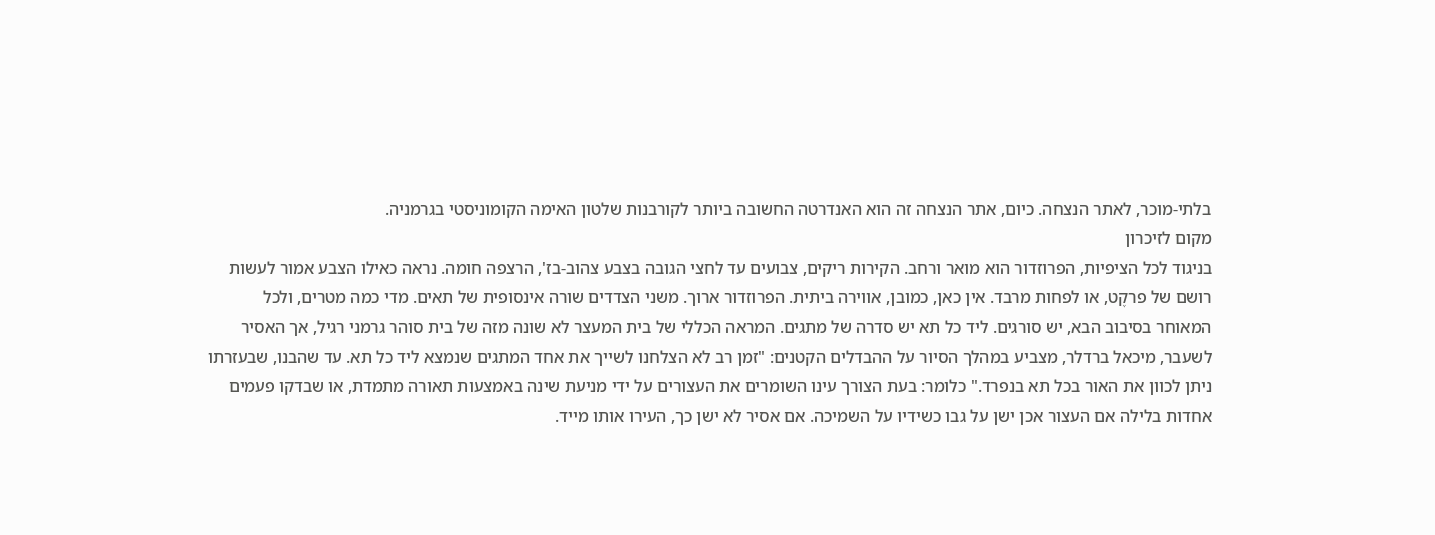בלתי-מוכר, לאתר הנצחה. כיום, אתר הנצחה זה הוא האנדרטה החשובה ביותר לקורבנות שלטון האימה הקומוניסטי בגרמניה.
מקום לזיכרון
בניגוד לכל הציפיות, הפרוזדור הוא מואר ורחב. הקירות ריקים, צבועים עד לחצי הגובה בצבע צהוב-בז', הרצפה חומה. נראה כאילו הצבע אמור לעשות רושם של פרקֶט, או לפחות מרבד. אין כאן, כמובן, אווירה ביתית. הפרוזדור ארוך. משני הצדדים שורה אינסופית של תאים. מדי כמה מטרים, ולכל המאוחר בסיבוב הבא, יש סורגים. ליד כל תא יש סדרה של מתגים. המראה הכללי של בית המעצר לא שונה מזה של בית סוהר גרמני רגיל, אך האסיר לשעבר, מיכאל ברדלר, מצביע במהלך הסיור על ההבדלים הקטנים: "זמן רב לא הצלחנו לשייך את אחד המתגים שנמצא ליד כל תא. עד שהבנו, שבעזרתו ניתן לכוון את האור בכל תא בנפרד." כלומר: בעת הצורך עינו השומרים את העצורים על ידי מניעת שינה באמצעות תאורה מתמדת, או שבדקו פעמים אחדות בלילה אם העצור אכן ישן על גבו כשידיו על השמיכה. אם אסיר לא ישן כך, העירו אותו מייד.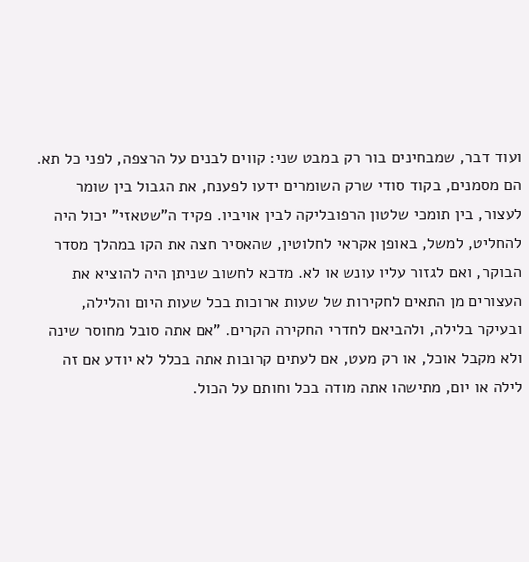ועוד דבר, שמבחינים בור רק במבט שני: קווים לבנים על הרצפה, לפני כל תא. הם מסמנים, בקוד סודי שרק השומרים ידעו לפענח, את הגבול בין שומר לעצור, בין תומכי שלטון הרפובליקה לבין אויביו. פקיד ה"שטאזי" יכול היה להחליט, למשל, באופן אקראי לחלוטין, שהאסיר חצה את הקו במהלך מסדר הבוקר, ואם לגזור עליו עונש או לא. מדכא לחשוב שניתן היה להוציא את העצורים מן התאים לחקירות של שעות ארוכות בכל שעות היום והלילה, ובעיקר בלילה, ולהביאם לחדרי החקירה הקרים. "אם אתה סובל מחוסר שינה ולא מקבל אוכל, או רק מעט, אם לעתים קרובות אתה בכלל לא יודע אם זה לילה או יום, מתישהו אתה מודה בכל וחותם על הכול.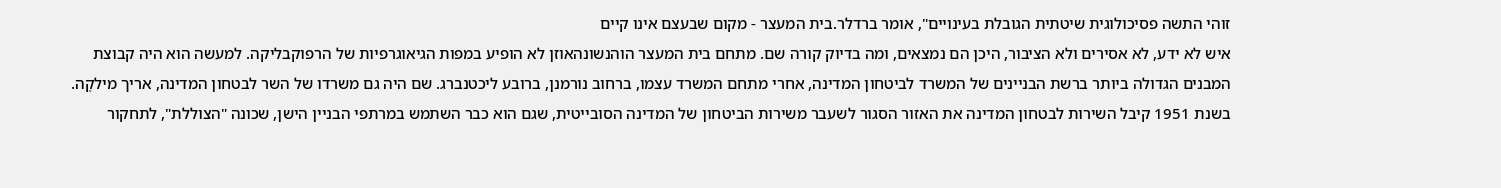זוהי התשה פסיכולוגית שיטתית הגובלת בעינויים", אומר ברדלר.בית המעצר - מקום שבעצם אינו קיים
איש לא ידע, לא אסירים ולא הציבור, היכן הם נמצאים, ומה בדיוק קורה שם. מתחם בית המעצר הוהנשונהאוזן לא הופיע במפות הגיאוגרפיות של הרפוקבליקה. למעשה הוא היה קבוצת המבנים הגדולה ביותר ברשת הבניינים של המשרד לביטחון המדינה, אחרי מתחם המשרד עצמו, ברחוב נורמנן, ברובע ליכטנברג. שם היה גם משרדו של השר לבטחון המדינה, אריך מילקֶה. בשנת 1951 קיבל השירות לבטחון המדינה את האזור הסגור לשעבר משירות הביטחון של המדינה הסובייטית, שגם הוא כבר השתמש במרתפי הבניין הישן, שכונה "הצוללת", לתחקור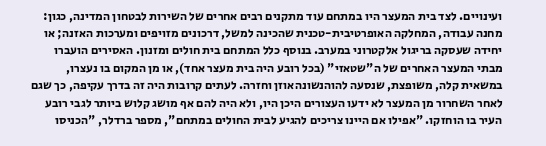ועינויים. לצד בית המעצר היו במתחם עוד מתקנים רבים אחרים של השירות לבטחון המדינה, כגון: מחנה עבודה, המחלקה האופרטיבית-טכנית שהכינה למשל, דרכונים מזויפים ומערכות האזנה; או יחידה שעסקה בריגול אלקטרוני במערב. בנוסף כלל המתחם בית חולים ומזנון. האסירים הועברו מבתי המעצר האחרים של ה"שטאזי" (בכל רובע היה בית מעצר אחד), או מן המקום בו נעצרו, במשאית קלה, משופצת, שנסעה להוהנשונהאוזן וחזרה. לעתים קרובות היה זה בדרך עקיפה, כך שגם לאחר השחרור מן המעצר לא ידעו העצורים היכן היו, ולא היה להם אף מושג קלוש ביותר לגבי רובע העיר בו הוחזקו. "אפילו אם היינו צריכים להגיע לבית החולים במתחם", מספר ברדלר, "הכניסו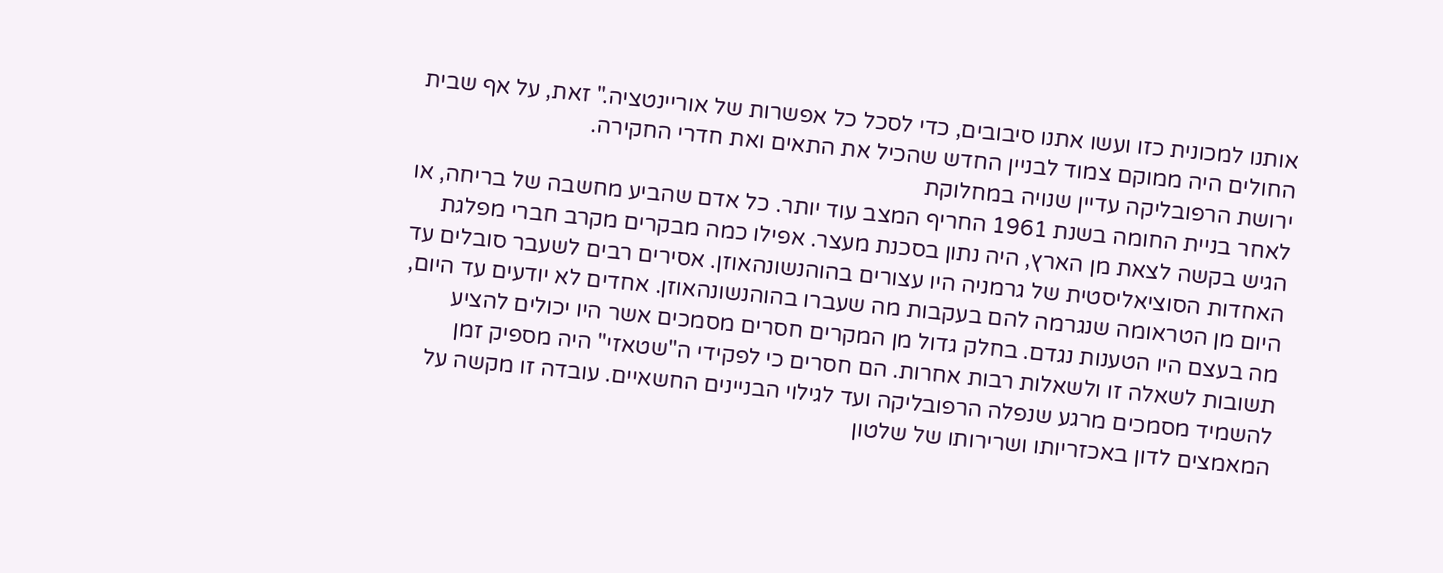אותנו למכונית כזו ועשו אתנו סיבובים, כדי לסכל כל אפשרות של אוריינטציה." זאת, על אף שבית החולים היה ממוקם צמוד לבניין החדש שהכיל את התאים ואת חדרי החקירה.
ירושת הרפובליקה עדיין שנויה במחלוקת
לאחר בניית החומה בשנת 1961 החריף המצב עוד יותר. כל אדם שהביע מחשבה של בריחה, או הגיש בקשה לצאת מן הארץ, היה נתון בסכנת מעצר. אפילו כמה מבקרים מקרב חברי מפלגת האחדות הסוציאליסטית של גרמניה היו עצורים בהוהנשונהאוזן. אסירים רבים לשעבר סובלים עד היום מן הטראומה שנגרמה להם בעקבות מה שעברו בהוהנשונהאוזן. אחדים לא יודעים עד היום, מה בעצם היו הטענות נגדם. בחלק גדול מן המקרים חסרים מסמכים אשר היו יכולים להציע תשובות לשאלה זו ולשאלות רבות אחרות. הם חסרים כי לפקידי ה"שטאזי" היה מספיק זמן להשמיד מסמכים מרגע שנפלה הרפובליקה ועד לגילוי הבניינים החשאיים. עובדה זו מקשה על המאמצים לדון באכזריותו ושרירותו של שלטון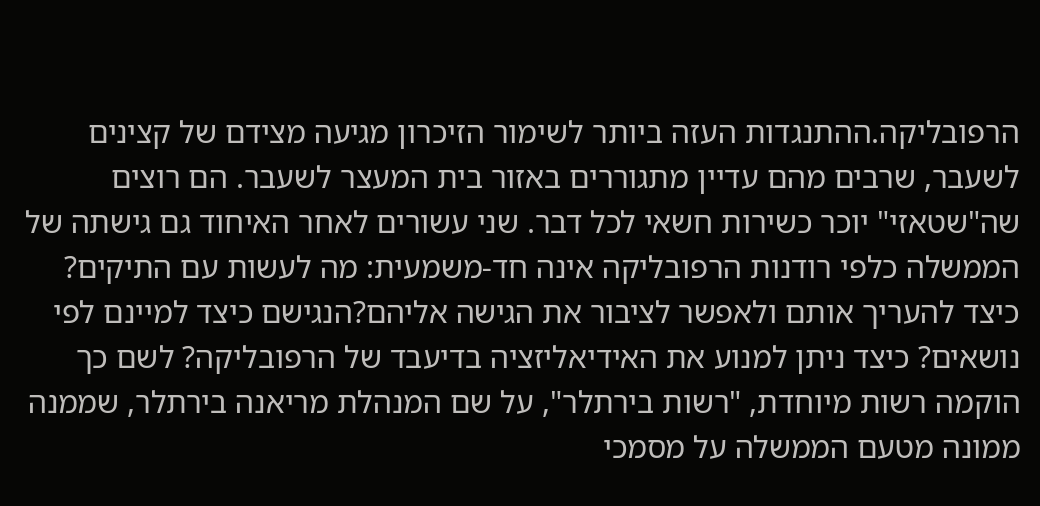הרפובליקה.ההתנגדות העזה ביותר לשימור הזיכרון מגיעה מצידם של קצינים לשעבר, שרבים מהם עדיין מתגוררים באזור בית המעצר לשעבר. הם רוצים שה"שטאזי" יוכר כשירות חשאי לכל דבר. שני עשורים לאחר האיחוד גם גישתה של הממשלה כלפי רודנות הרפובליקה אינה חד-משמעית: מה לעשות עם התיקים? כיצד להעריך אותם ולאפשר לציבור את הגישה אליהם?הנגישם כיצד למיינם לפי נושאים? כיצד ניתן למנוע את האידיאליזציה בדיעבד של הרפובליקה? לשם כך הוקמה רשות מיוחדת, "רשות בירתלר", על שם המנהלת מריאנה בירתלר, שממנה ממונה מטעם הממשלה על מסמכי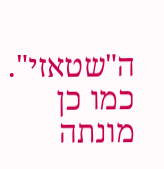ה"שטאזי". כמו כן מונתה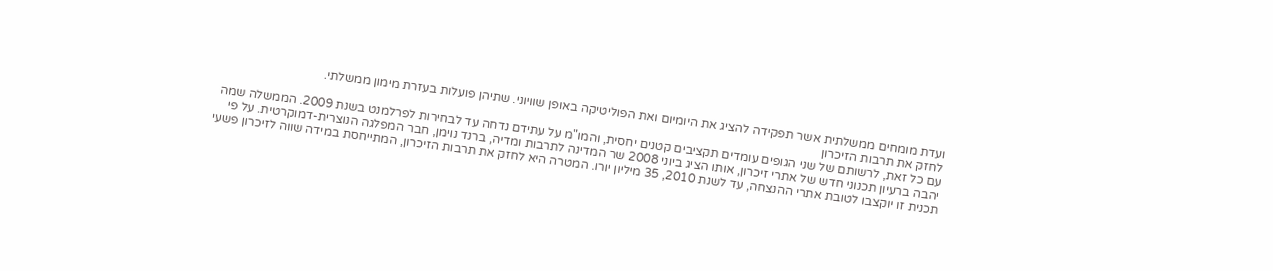ועדת מומחים ממשלתית אשר תפקידה להציג את היומיום ואת הפוליטיקה באופן שוויוני. שתיהן פועלות בעזרת מימון ממשלתי.
לחזק את תרבות הזיכרון
עם כל זאת, לרשותם של שני הגופים עומדים תקציבים קטנים יחסית, והמו"מ על עתידם נדחה עד לבחירות לפרלמנט בשנת 2009. הממשלה שמה יהבה ברעיון תכנוני חדש של אתרי זיכרון, אותו הציג ביוני 2008 שר המדינה לתרבות ומדיה, ברנד נוימן, חבר המפלגה הנוצרית-דמוקרטית. על פי תכנית זו יוקצבו לטובת אתרי ההנצחה, עד לשנת 2010, 35 מיליון יורו. המטרה היא לחזק את תרבות הזיכרון, המתייחסת במידה שווה לזיכרון פשעי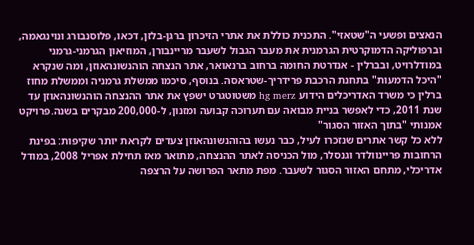הנאצים ופשעי ה"שטאזי". התכנית כוללת את אתרי הזיכרון ברגן-בלזן, דכאו, פלוסנבורג ונוינגאמה, וברפוליקה הדמוקרטית הגרמנית את מעבר הגבול לשעבר מריינבורן, המוזיאון הגרמני-גרמני במודלרויט, ובברלין - אנדרטת החומה ברחוב ברנאואר, אתר הנצחה הוהנשונהאוזן, ומה שנקרא "היכל הדמעות" בתחנת הרכבת פרידריך-שטראסה. בנוסף, סיכמו ממשלת גרמניה וממשלת מחוז ברלין כי משרד האדריכלים הידוע hg merz משטוטגרט ישפץ את אתר ההנצחה הוהנשונהאוזן עד שנת 2011, כדי לאפשר בניית מבואה עם תערוכה קבועה ומזנון, ל-200,000 מבקרים בשנה.פרויקט אמנותי "בתוך האזור הסגור"
ללא כל קשר אתרים שנזכרו לעיל, כבר נעשו בהוהנשונהאוזן צעדים לקראת יותר שקיפות: בפינת הרחובות פריינוולדר וגנסלר, מול הכניסה לאתר ההנצחה, מתואר מאז תחילת אפריל 2008, במודל אדריכלי, מתחם האזור הסגור לשעבר. מפת מתאר הפרושה על הרצפה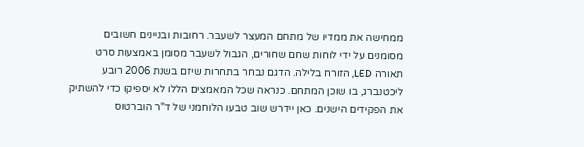ממחישה את ממדיו של מתחם המעצר לשעבר. רחובות ובניינים חשובים מסומנים על ידי לוחות שחם שחורים, הגבול לשעבר מסומן באמצעות סרט תאורה LED, הזורח בלילה. הדגם נבחר בתחרות שיזם בשנת 2006 רובע ליכטנברג, בו שוכן המתחם. כנראה שכל המאמצים הללו לא יספיקו כדי להשתיק את הפקידים הישנים. כאן יידרש שוב טבעו הלוחמני של ד"ר הוברטוס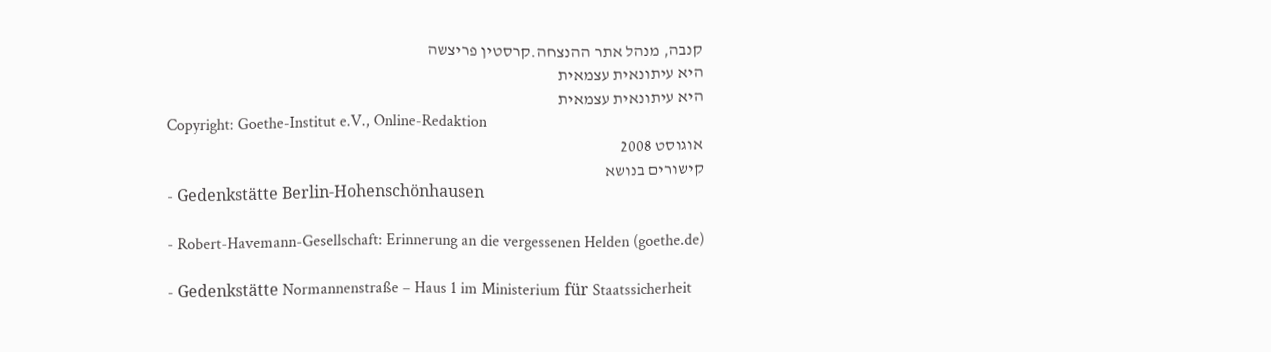קנבה, מנהל אתר ההנצחה.קרסטין פריצשה
היא עיתונאית עצמאית
היא עיתונאית עצמאית
Copyright: Goethe-Institut e.V., Online-Redaktion
אוגוסט 2008
קישורים בנושא
- Gedenkstätte Berlin-Hohenschönhausen

- Robert-Havemann-Gesellschaft: Erinnerung an die vergessenen Helden (goethe.de)

- Gedenkstätte Normannenstraße – Haus 1 im Ministerium für Staatssicherheit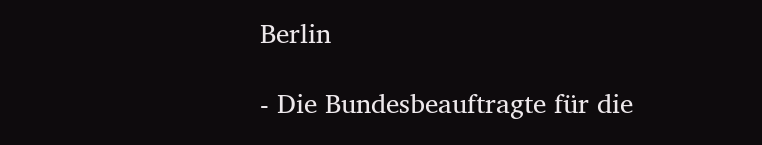Berlin

- Die Bundesbeauftragte für die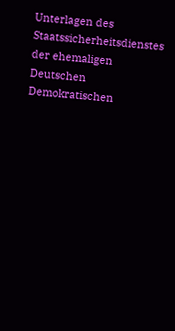Unterlagen des Staatssicherheitsdienstes der ehemaligen Deutschen Demokratischen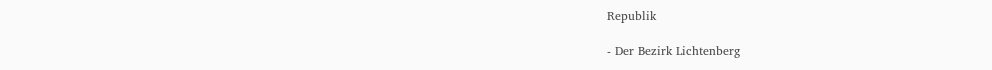Republik

- Der Bezirk Lichtenberg